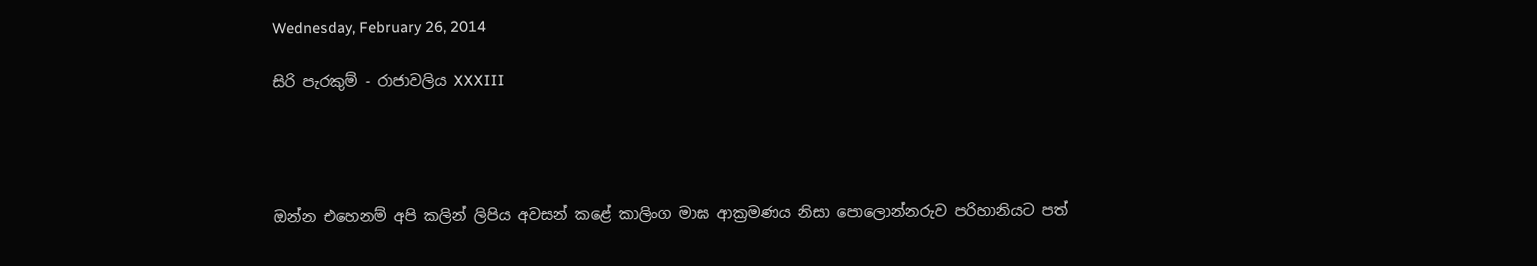Wednesday, February 26, 2014

සිරි පැරකුම් - රාජාවලිය XXXIII




ඔන්න එහෙනම් අපි කලින් ලිපිය අවසන් කළේ කාලිංග මාඝ ආක්‍රමණය නිසා පොලොන්නරුව පරිහානියට පත්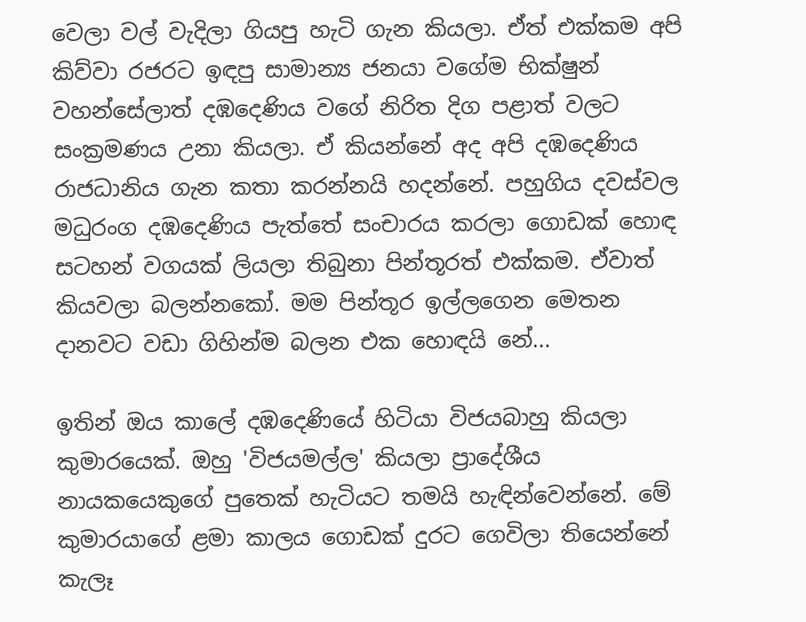වෙලා වල් වැදිලා ගියපු හැටි ගැන කියලා. ඒත් එක්කම අපි කිව්වා රජරට ඉඳපු සාමාන්‍ය ජනයා වගේම භික්ෂුන් වහන්සේලාත් දඹදෙණිය වගේ නිරිත දිග පළාත් වලට සංක්‍රමණය උනා කියලා. ඒ කියන්නේ අද අපි දඹදෙණිය රාජධානිය ගැන කතා කරන්නයි හදන්නේ. පහුගිය දවස්වල මධුරංග දඹදෙණිය පැත්තේ සංචාරය කරලා ගොඩක් හොඳ සටහන් වගයක් ලියලා තිබුනා පින්තූරත් එක්කම. ඒවාත් කියවලා බලන්නකෝ. මම පින්තූර ඉල්ලගෙන මෙතන දානවට වඩා ගිහින්ම බලන එක හොඳයි නේ...

ඉතින් ඔය කාලේ දඹදෙණියේ හිටියා විජයබාහු කියලා කුමාරයෙක්. ඔහු 'විජයමල්ල' කියලා ප්‍රාදේශීය නායකයෙකුගේ පුතෙක් හැටියට තමයි හැඳින්වෙන්නේ. මේ කුමාරයාගේ ළමා කාලය ගොඩක් දුරට ගෙවිලා තියෙන්නේ කැලෑ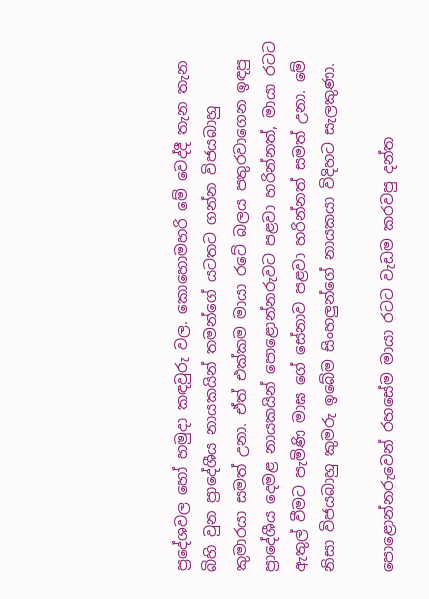ප්‍රදේශවල හෝ හමුදා කඳවුරු වල. කොහොමහරි මේ වෙද්දී තැන තැන බිහි වුන ප්‍රාදේශීය නායකයින් තමන්ගේ යටතට ගන්න විජයබාහු කුමාරයා සමත් උනා. ඒත් එක්කම මායා රටේ බලය පතුරවාගෙන ඉඳපු ප්‍රාදේශීය දෙමළ නායකයින් පොළොන්නරුවට පළවා හරින්නත්, මායා රටට ඇතුල් වීමට පැමිණි මාඝ ගේ සේනාව පළවා හරින්නත් සමත් උනා. මේ නිසා විජයබාහු කුමරු ඉබේම සිංහලුන්ගේ නායකයා විදිහට සැලකුණා.

පොළොන්නරුවෙන් රහසේම මායා රටට වැඩම කරවපු දන්ත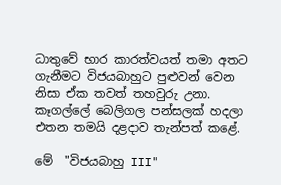ධාතුවේ භාර කාරත්වයත් තමා අතට ගැනීමට විජයබාහුට පුළුවන් වෙන නිසා ඒක තවත් තහවුරු උනා. කෑගල්ලේ බෙලිගල පන්සලක් හදලා එතන තමයි දළදාව තැන්පත් කළේ.

මේ  "විජයබාහු III"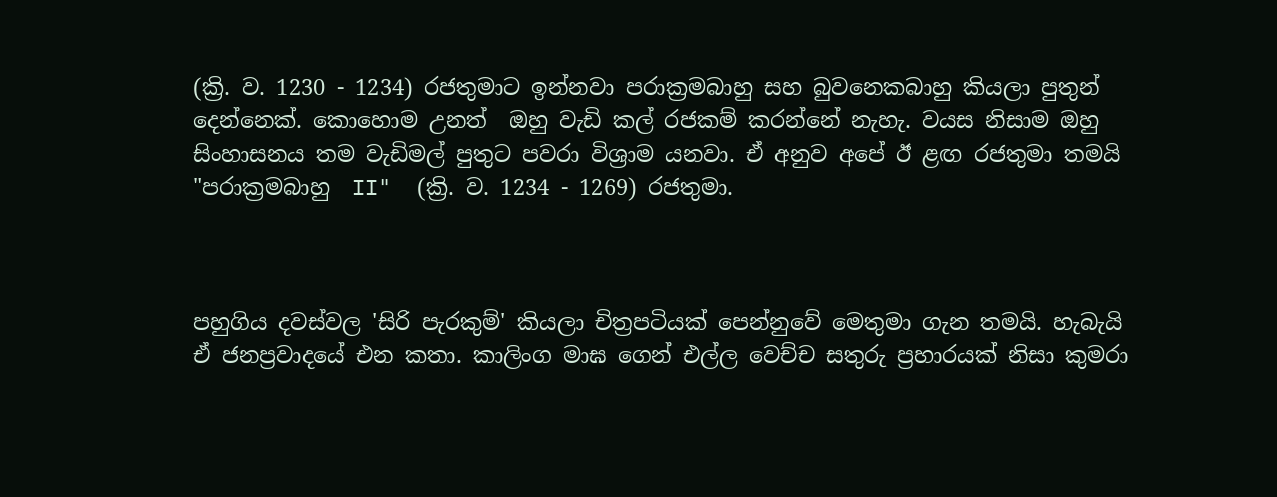(ක්‍රි. ව. 1230 - 1234) රජතුමාට ඉන්නවා පරාක්‍රමබාහු සහ බුවනෙකබාහු කියලා පුතුන් දෙන්නෙක්. කොහොම උනත්  ඔහු වැඩි කල් රජකම් කරන්නේ නැහැ. වයස නිසාම ඔහු සිංහාසනය තම වැඩිමල් පුතුට පවරා විශ්‍රාම යනවා. ඒ අනුව අපේ ඊ ළඟ රජතුමා තමයි "පරාක්‍රමබාහු  II"  (ක්‍රි. ව. 1234 - 1269) රජතුමා.



පහුගිය දවස්වල 'සිරි පැරකුම්' කියලා චිත්‍රපටියක් පෙන්නුවේ මෙතුමා ගැන තමයි. හැබැයි ඒ ජනප්‍රවාදයේ එන කතා. කාලිංග මාඝ ගෙන් එල්ල වෙච්ච සතුරු ප්‍රහාරයක් නිසා කුමරා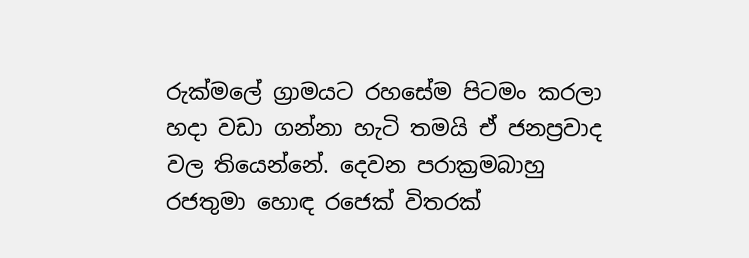රුක්මලේ ග්‍රාමයට රහසේම පිටමං කරලා හදා වඩා ගන්නා හැටි තමයි ඒ ජනප්‍රවාද වල තියෙන්නේ. දෙවන පරාක්‍රමබාහු රජතුමා හොඳ රජෙක් විතරක්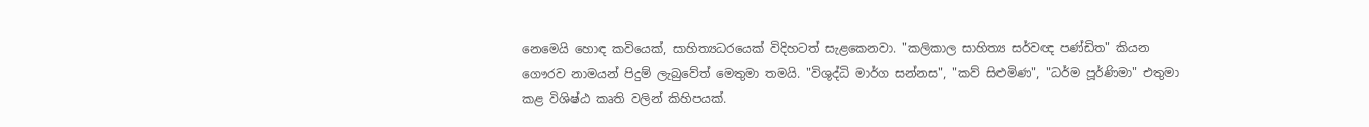නෙමෙයි හොඳ කවියෙක්, සාහිත්‍යධරයෙක් විදිහටත් සැළකෙනවා. "කලිකාල සාහිත්‍ය සර්වඥ පණ්ඩිත" කියන ගෞරව නාමයන් පිදුම් ලැබුවේත් මෙතුමා තමයි. "විශුද්ධි මාර්ග සන්නස", "කව් සිළුමිණ", "ධර්ම පූර්ණිමා" එතුමා කළ විශිෂ්ඨ කෘති වලින් කිහිපයක්.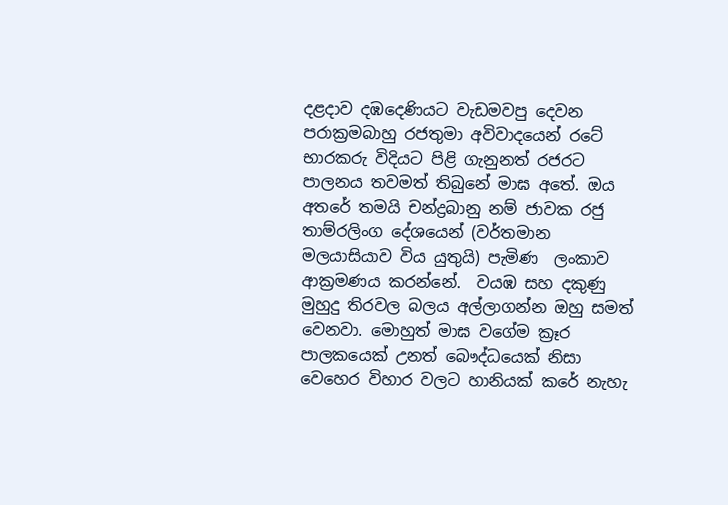දළදාව දඹදෙණියට වැඩමවපු දෙවන පරාක්‍රමබාහු රජතුමා අවිවාදයෙන් රටේ භාරකරු විදියට පිළි ගැනුනත් රජරට පාලනය තවමත් තිබුනේ මාඝ අතේ. ඔය අතරේ තමයි චන්ද්‍රබානු නම් ජාවක රජු තාම්රලිංග දේශයෙන් (වර්තමාන මලයාසියාව විය යුතුයි) පැමිණ  ලංකාව ආක්‍රමණය කරන්නේ.  වයඹ සහ දකුණු මුහුදු තිරවල බලය අල්ලාගන්න ඔහු සමත් වෙනවා. මොහුත් මාඝ වගේම ක්‍රෑර පාලකයෙක් උනත් බෞද්ධයෙක් නිසා වෙහෙර විහාර වලට හානියක් කරේ නැහැ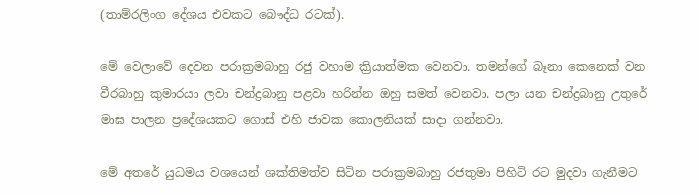(තාම්රලිංග දේශය එවකට බෞද්ධ රටක්).

මේ වෙලාවේ දෙවන පරාක්‍රමබාහු රජු වහාම ක්‍රියාත්මක වෙනවා. තමන්ගේ බෑනා කෙනෙක් වන වීරබාහු කුමාරයා ලවා චන්ද්‍රබානු පළවා හරින්න ඔහු සමත් වෙනවා. පලා යන චන්ද්‍රබානු උතුරේ මාඝ පාලන ප්‍රදේශයකට ගොස් එහි ජාවක කොලනියක් සාදා ගන්නවා.

මේ අතරේ යුධමය වශයෙන් ශක්තිමත්ව සිටින පරාක්‍රමබාහු රජතුමා පිහිටි රට මුදවා ගැනීමට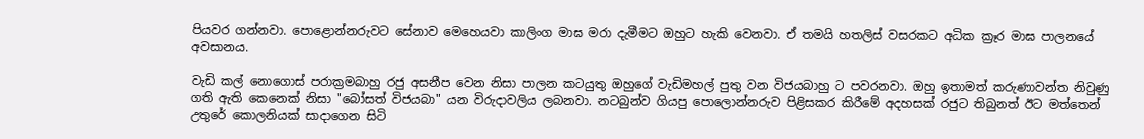පියවර ගන්නවා. පොළොන්නරුවට සේනාව මෙහෙයවා කාලිංග මාඝ මරා දැමීමට ඔහුට හැකි වෙනවා. ඒ තමයි හතලිස් වසරකට අධික ක්‍රෑර මාඝ පාලනයේ අවසානය.

වැඩි කල් නොගොස් පරාක්‍රමබාහු රජු අසනීප වෙන නිසා පාලන කටයුතු ඔහුගේ වැඩිමහල් පුතු වන විජයබාහු ට පවරනවා. ඔහු ඉතාමත් කරුණාවන්ත නිවුණු ගති ඇති කෙනෙක් නිසා "බෝසත් විජයබා" යන විරුදාවලිය ලබනවා. නටබුන්ව ගියපු පොලොන්නරුව පිළිසකර කිරීමේ අදහසක් රජුට තිබුනත් ඊට මත්තෙන් උතුරේ කොලනියක් සාදාගෙන සිටි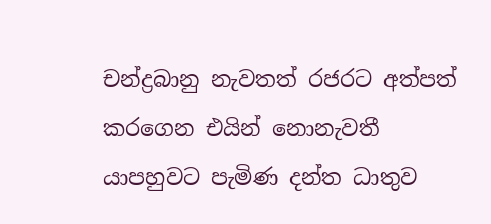චන්ද්‍රබානු නැවතත් රජරට අත්පත් කරගෙන එයින් නොනැවතී යාපහුවට පැමිණ දන්ත ධාතුව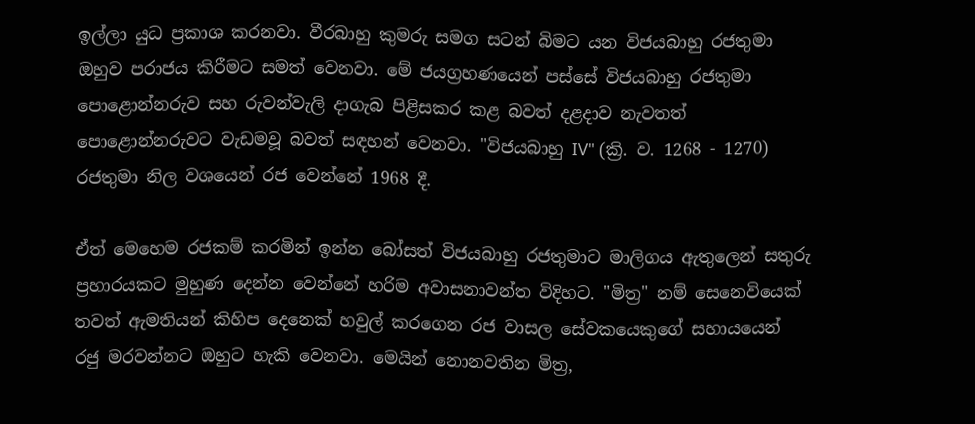ඉල්ලා යුධ ප්‍රකාශ කරනවා. වීරබාහු කුමරු සමග සටන් බිමට යන විජයබාහු රජතුමා ඔහුව පරාජය කිරීමට සමත් වෙනවා. මේ ජයග්‍රහණයෙන් පස්සේ විජයබාහු රජතුමා පොළොන්නරුව සහ රුවන්වැලි දාගැබ පිළිසකර කළ බවත් දළදාව නැවතත් පොළොන්නරුවට වැඩමවූ බවත් සඳහන් වෙනවා. "විජයබාහු IV" (ක්‍රි. ව. 1268 - 1270) රජතුමා නිල වශයෙන් රජ වෙන්නේ 1968 දී.

ඒත් මෙහෙම රජකම් කරමින් ඉන්න බෝසත් විජයබාහු රජතුමාට මාලිගය ඇතුලෙන් සතුරු ප්‍රහාරයකට මුහුණ දෙන්න වෙන්නේ හරිම අවාසනාවන්ත විදිහට. "මිත්‍ර" නම් සෙනෙවියෙක් තවත් ඇමතියන් කිහිප දෙනෙක් හවුල් කරගෙන රජ වාසල සේවකයෙකුගේ සහායයෙන් රජු මරවන්නට ඔහුට හැකි වෙනවා. මෙයින් නොනවතින මිත්‍ර,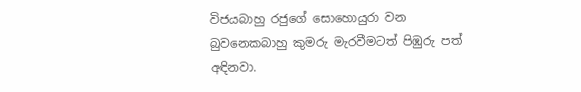විජයබාහු රජුගේ සොහොයුරා වන බුවනෙකබාහු කුමරු මැරවීමටත් පිඹුරු පත් අඳිනවා.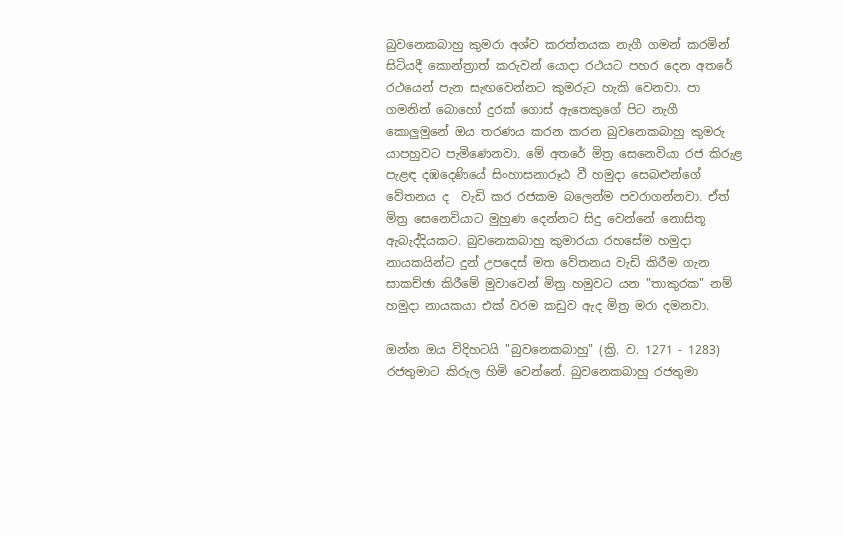බුවනෙකබාහු කුමරා අශ්ව කරත්තයක නැගී ගමන් කරමින් සිටියදී කොන්ත්‍රාත් කරුවන් යොදා රථයට පහර දෙන අතරේ රථයෙන් පැන සැඟවෙන්නට කුමරුට හැකි වෙනවා. පා ගමනින් බොහෝ දුරක් ගොස් ඇතෙකුගේ පිට නැගී කොලුමුනේ ඔය තරණය කරන කරන බුවනෙකබාහු කුමරු යාපහුවට පැමිණෙනවා. මේ අතරේ මිත්‍ර සෙනෙවියා රජ කිරුළ පැළඳ දඹදෙණියේ සිංහාසනාරූඨ වී හමුදා සෙබළුන්ගේ වේතනය ද  වැඩි කර රජකම බලෙන්ම පවරාගන්නවා. ඒත් මිත්‍ර සෙනෙවියාට මුහුණ දෙන්නට සිදු වෙන්නේ නොසිතූ ඇබැද්දියකට. බුවනෙකබාහු කුමාරයා රහසේම හමුදා නායකයින්ට දුන් උපදෙස් මත වේතනය වැඩි කිරීම ගැන සාකච්ඡා කිරීමේ මුවාවෙන් මිත්‍ර හමුවට යන "තාකුරක" නම් හමුදා නායකයා එක් වරම කඩුව ඇද මිත්‍ර මරා දමනවා.

ඔන්න ඔය විදිහටයි "බුවනෙකබාහු" (ක්‍රි. ව. 1271 - 1283) රජතුමාට කිරුල හිමි වෙන්නේ. බුවනෙකබාහු රජතුමා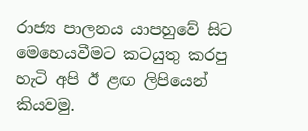රාජ්‍ය පාලනය යාපහුවේ සිට මෙහෙයවීමට කටයුතු කරපු හැටි අපි ඊ ළඟ ලිපියෙන් කියවමු.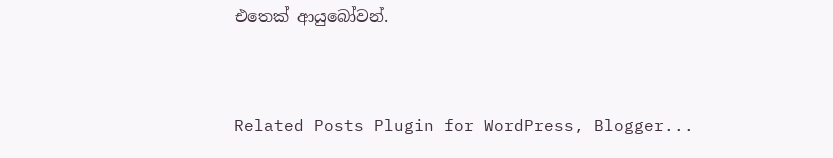එතෙක් ආයුබෝවන්.


Related Posts Plugin for WordPress, Blogger...